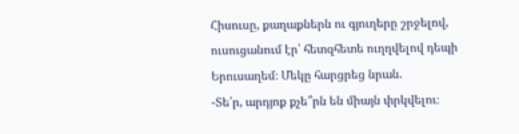Հիսուսը, քաղաքներն ու գյուղերը շրջելով, ուսուցանում էր՝ հետզհետե ուղղվելով դեպի Երուսաղեմ։ Մեկը հարցրեց նրան.
-Տե՛ր, արդյոք քչե՞րն են միայն փրկվելու։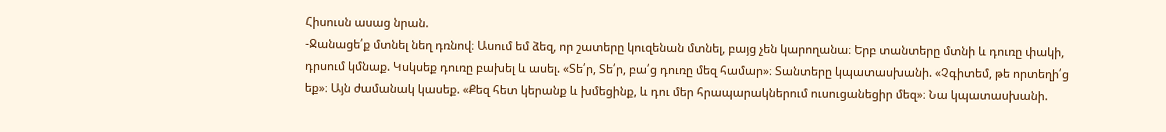Հիսուսն ասաց նրան.
-Ջանացե՛ք մտնել նեղ դռնով։ Ասում եմ ձեզ, որ շատերը կուզենան մտնել, բայց չեն կարողանա։ Երբ տանտերը մտնի և դուռը փակի, դրսում կմնաք. Կսկսեք դուռը բախել և ասել. «Տե՛ր, Տե՛ր, բա՛ց դուռը մեզ համար»։ Տանտերը կպատասխանի. «Չգիտեմ, թե որտեղի՛ց եք»։ Այն ժամանակ կասեք. «Քեզ հետ կերանք և խմեցինք, և դու մեր հրապարակներում ուսուցանեցիր մեզ»։ Նա կպատասխանի.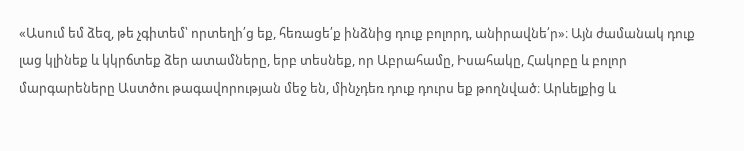«Ասում եմ ձեզ, թե չգիտեմ՝ որտեղի՛ց եք, հեռացե՛ք ինձնից դուք բոլորդ, անիրավնե՛ր»։ Այն ժամանակ դուք լաց կլինեք և կկրճտեք ձեր ատամները, երբ տեսնեք, որ Աբրահամը, Իսահակը, Հակոբը և բոլոր մարգարեները Աստծու թագավորության մեջ են, մինչդեռ դուք դուրս եք թողնված։ Արևելքից և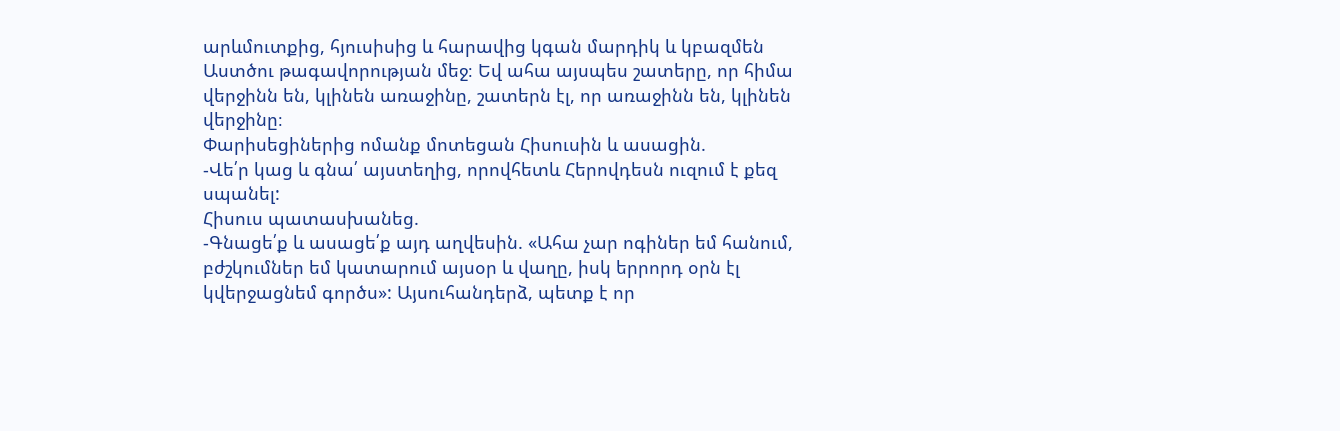արևմուտքից, հյուսիսից և հարավից կգան մարդիկ և կբազմեն Աստծու թագավորության մեջ։ Եվ ահա այսպես շատերը, որ հիմա վերջինն են, կլինեն առաջինը, շատերն էլ, որ առաջինն են, կլինեն վերջինը։
Փարիսեցիներից ոմանք մոտեցան Հիսուսին և ասացին.
-Վե՛ր կաց և գնա՛ այստեղից, որովհետև Հերովդեսն ուզում է քեզ սպանել:
Հիսուս պատասխանեց.
-Գնացե՛ք և ասացե՛ք այդ աղվեսին. «Ահա չար ոգիներ եմ հանում, բժշկումներ եմ կատարում այսօր և վաղը, իսկ երրորդ օրն էլ կվերջացնեմ գործս»: Այսուհանդերձ, պետք է որ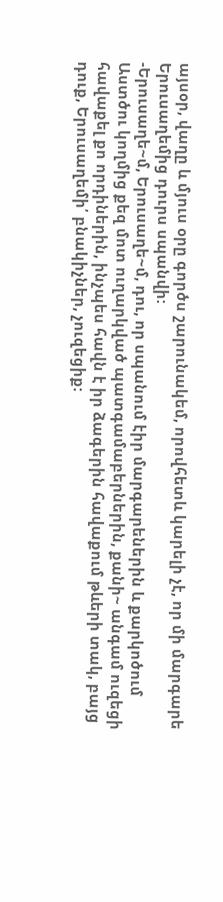այսօր, վաղը և մյուս օրը գործս շարունակեմ, որովհետև կարելի չէ, որ մի մարգարե Երուսաղեմից դուրս սպանվի:
-Երուսաղե~մ, Երուսաղե~մ, դու, որ սպանում էիր մարգարեներին և քարկոծում Աստծու կողմից քեզ մոտ ուղարկված պատգամաբերներին, քանի~ անգամ ուզեցի հավաքել քո որդիներին, ինչպես հավն է իր ձագերին հավաքում թևերի տակ, բայց դուք, Երուսաղեմի՛ բնակիչներ, չուզեցիք: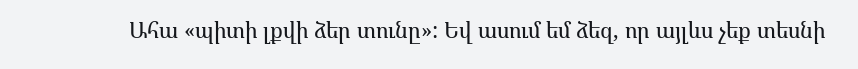Ահա «պիտի լքվի ձեր տունը»: Եվ ասում եմ ձեզ, որ այլևս չեք տեսնի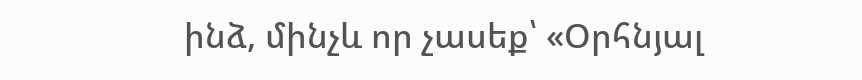ինձ, մինչև որ չասեք՝ «Օրհնյալ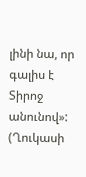լինի նա, որ գալիս է Տիրոջ անունով»:
(Ղուկասի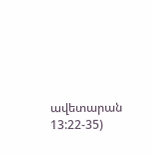ավետարան 13:22-35)